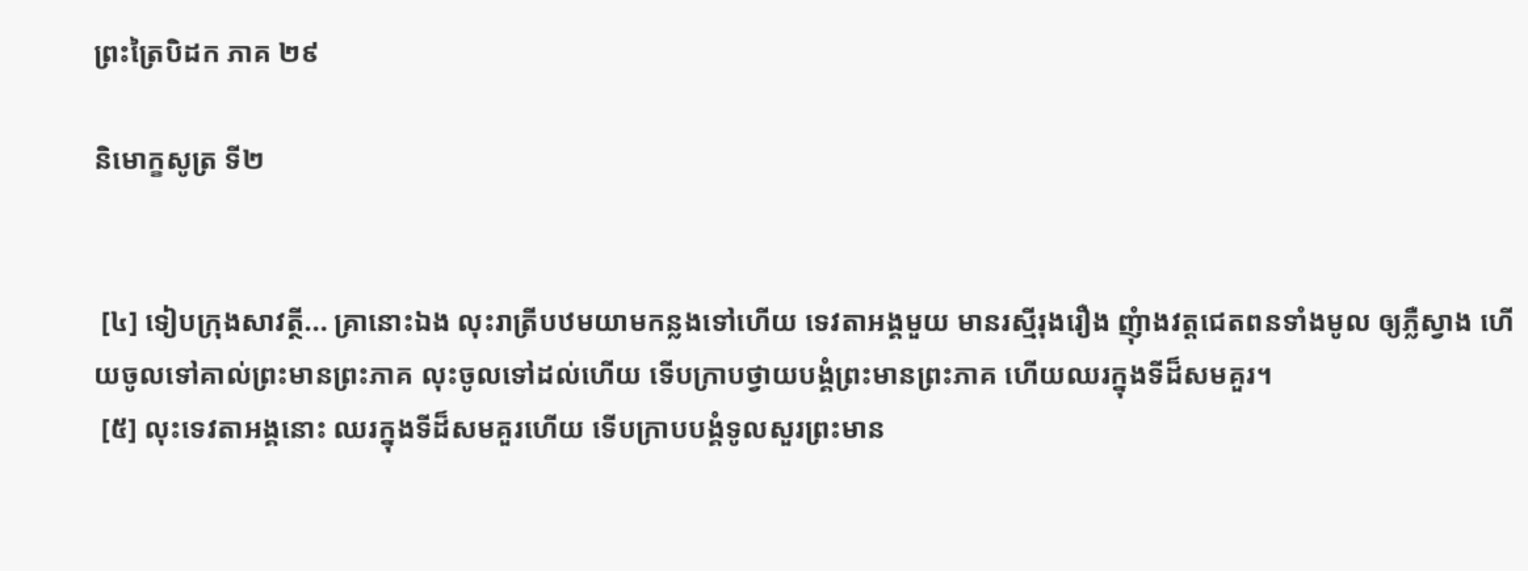ព្រះត្រៃបិដក ភាគ ២៩

និមោក្ខសូត្រ ទី២


 [៤] ទៀបក្រុងសាវត្ថី... គ្រានោះឯង លុះរាត្រីបឋមយាមកន្លងទៅហើយ ទេវតាអង្គមួយ មានរស្មីរុងរឿង ញុំាងវត្តជេតពនទាំងមូល ឲ្យភ្លឺស្វាង ហើយចូលទៅគាល់ព្រះមានព្រះភាគ លុះចូលទៅដល់ហើយ ទើបក្រាបថ្វាយបង្គំព្រះមានព្រះភាគ ហើយឈរក្នុងទីដ៏សមគួរ។
 [៥] លុះទេវតាអង្គនោះ ឈរក្នុងទីដ៏សមគួរហើយ ទើបក្រាបបង្គំទូលសួរព្រះមាន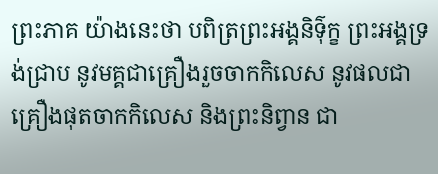ព្រះភាគ យ៉ាងនេះថា បពិត្រព្រះអង្គនិទ៌ុក្ខ ព្រះអង្គទ្រង់ជ្រាប នូវមគ្គជាគ្រឿងរួចចាកកិលេស នូវផលជាគ្រឿងផុតចាកកិលេស និងព្រះនិព្វាន ជា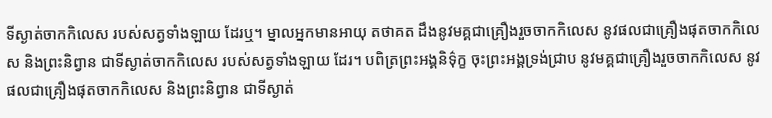ទីស្ងាត់ចាកកិលេស របស់សត្វទាំងឡាយ ដែរឬ។ ម្នាលអ្នកមានអាយុ តថាគត ដឹងនូវមគ្គជាគ្រឿងរួចចាកកិលេស នូវផលជាគ្រឿងផុតចាកកិលេស និងព្រះនិព្វាន ជាទីស្ងាត់ចាកកិលេស របស់សត្វទាំងឡាយ ដែរ។ បពិត្រព្រះអង្គនិទ៌ុក្ខ ចុះព្រះអង្គទ្រង់ជ្រាប នូវមគ្គជាគ្រឿងរួចចាកកិលេស នូវផលជាគ្រឿងផុតចាកកិលេស និងព្រះនិព្វាន ជាទីស្ងាត់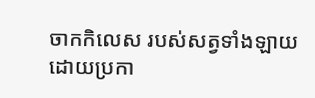ចាកកិលេស របស់សត្វទាំងឡាយ ដោយប្រកា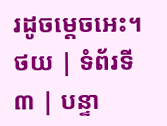រដូចម្តេចអេះ។
ថយ | ទំព័រទី ៣ | បន្ទា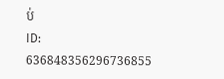ប់
ID: 636848356296736855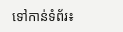ទៅកាន់ទំព័រ៖